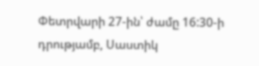Փետրվարի 27-ին՝ ժամը 16:30-ի դրությամբ, Սաստիկ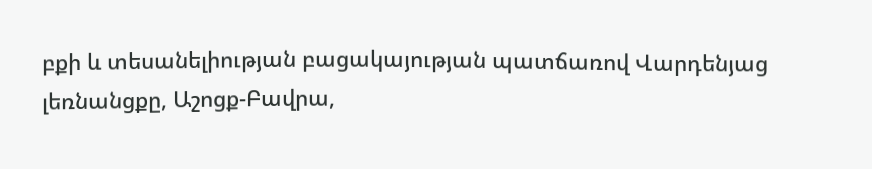բքի և տեսանելիության բացակայության պատճառով Վարդենյաց լեռնանցքը, Աշոցք-Բավրա,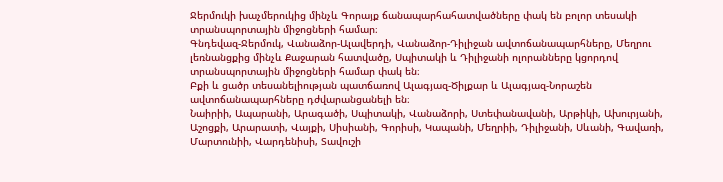Ջերմուկի խաչմերուկից մինչև Գորայք ճանապարհահատվածները փակ են բոլոր տեսակի տրանսպորտային միջոցների համար։
Գնդեվազ-Ջերմուկ, Վանաձոր-Ալավերդի, Վանաձոր-Դիլիջան ավտոճանապարհները, Մեղրու լեռնանցքից մինչև Քաջարան հատվածը, Սպիտակի և Դիլիջանի ոլորանները կցորդով տրանսպորտային միջոցների համար փակ են։
Բքի և ցածր տեսանելիության պատճառով Ալագյազ-Ծիլքար և Ալագյազ-Նորաշեն ավտոճանապարհները դժվարանցանելի են։
Նաիրիի, Ապարանի, Արագածի, Սպիտակի, Վանաձորի, Ստեփանավանի, Արթիկի, Ախուրյանի, Աշոցքի, Արարատի, Վայքի, Սիսիանի, Գորիսի, Կապանի, Մեղրիի, Դիլիջանի, Սևանի, Գավառի, Մարտունիի, Վարդենիսի, Տավուշի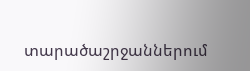տարածաշրջաններում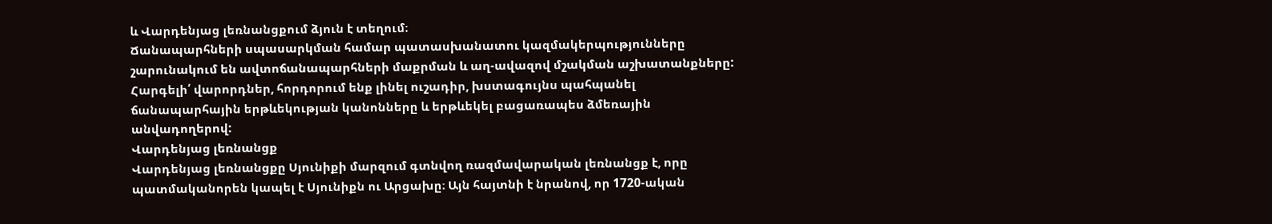և Վարդենյաց լեռնանցքում ձյուն է տեղում։
Ճանապարհների սպասարկման համար պատասխանատու կազմակերպությունները շարունակում են ավտոճանապարհների մաքրման և աղ-ավազով մշակման աշխատանքները:
Հարգելի՛ վարորդներ, հորդորում ենք լինել ուշադիր, խստագույնս պահպանել ճանապարհային երթևեկության կանոնները և երթևեկել բացառապես ձմեռային անվադողերով:
Վարդենյաց լեռնանցք
Վարդենյաց լեռնանցքը Սյունիքի մարզում գտնվող ռազմավարական լեռնանցք է, որը պատմականորեն կապել է Սյունիքն ու Արցախը։ Այն հայտնի է նրանով, որ 1720-ական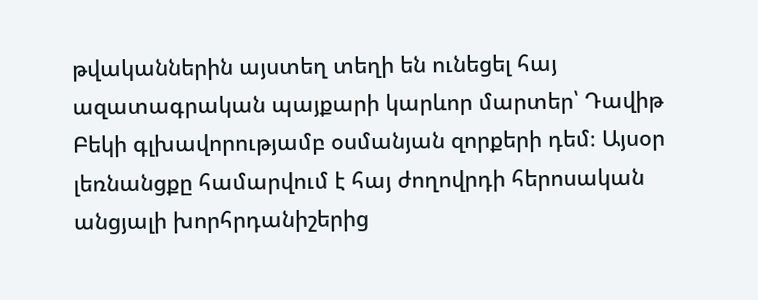թվականներին այստեղ տեղի են ունեցել հայ ազատագրական պայքարի կարևոր մարտեր՝ Դավիթ Բեկի գլխավորությամբ օսմանյան զորքերի դեմ։ Այսօր լեռնանցքը համարվում է հայ ժողովրդի հերոսական անցյալի խորհրդանիշերից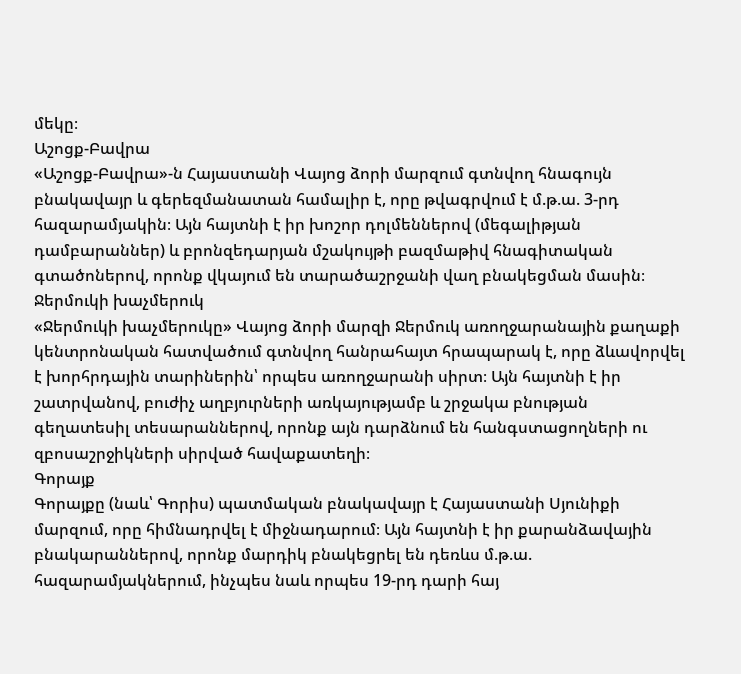մեկը։
Աշոցք-Բավրա
«Աշոցք-Բավրա»-ն Հայաստանի Վայոց ձորի մարզում գտնվող հնագույն բնակավայր և գերեզմանատան համալիր է, որը թվագրվում է մ.թ.ա. 3-րդ հազարամյակին։ Այն հայտնի է իր խոշոր դոլմեններով (մեգալիթյան դամբարաններ) և բրոնզեդարյան մշակույթի բազմաթիվ հնագիտական գտածոներով, որոնք վկայում են տարածաշրջանի վաղ բնակեցման մասին։
Ջերմուկի խաչմերուկ
«Ջերմուկի խաչմերուկը» Վայոց ձորի մարզի Ջերմուկ առողջարանային քաղաքի կենտրոնական հատվածում գտնվող հանրահայտ հրապարակ է, որը ձևավորվել է խորհրդային տարիներին՝ որպես առողջարանի սիրտ։ Այն հայտնի է իր շատրվանով, բուժիչ աղբյուրների առկայությամբ և շրջակա բնության գեղատեսիլ տեսարաններով, որոնք այն դարձնում են հանգստացողների ու զբոսաշրջիկների սիրված հավաքատեղի։
Գորայք
Գորայքը (նաև՝ Գորիս) պատմական բնակավայր է Հայաստանի Սյունիքի մարզում, որը հիմնադրվել է միջնադարում։ Այն հայտնի է իր քարանձավային բնակարաններով, որոնք մարդիկ բնակեցրել են դեռևս մ.թ.ա. հազարամյակներում, ինչպես նաև որպես 19-րդ դարի հայ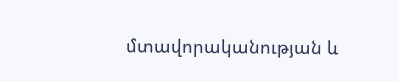մտավորականության և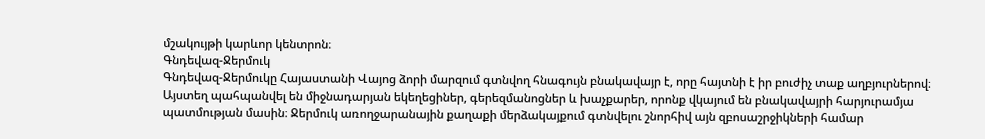մշակույթի կարևոր կենտրոն։
Գնդեվազ-Ջերմուկ
Գնդեվազ-Ջերմուկը Հայաստանի Վայոց ձորի մարզում գտնվող հնագույն բնակավայր է, որը հայտնի է իր բուժիչ տաք աղբյուրներով։ Այստեղ պահպանվել են միջնադարյան եկեղեցիներ, գերեզմանոցներ և խաչքարեր, որոնք վկայում են բնակավայրի հարյուրամյա պատմության մասին։ Ջերմուկ առողջարանային քաղաքի մերձակայքում գտնվելու շնորհիվ այն զբոսաշրջիկների համար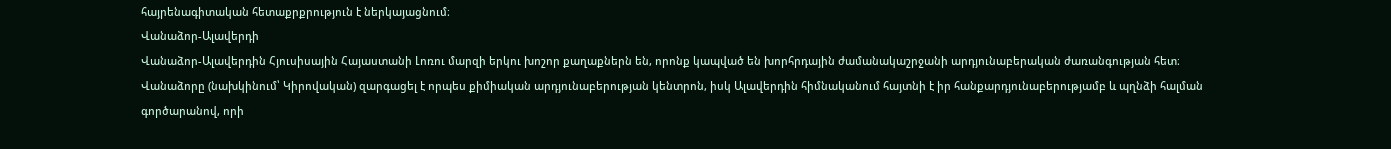հայրենագիտական հետաքրքրություն է ներկայացնում։
Վանաձոր-Ալավերդի
Վանաձոր-Ալավերդին Հյուսիսային Հայաստանի Լոռու մարզի երկու խոշոր քաղաքներն են, որոնք կապված են խորհրդային ժամանակաշրջանի արդյունաբերական ժառանգության հետ։ Վանաձորը (նախկինում՝ Կիրովական) զարգացել է որպես քիմիական արդյունաբերության կենտրոն, իսկ Ալավերդին հիմնականում հայտնի է իր հանքարդյունաբերությամբ և պղնձի հալման գործարանով, որի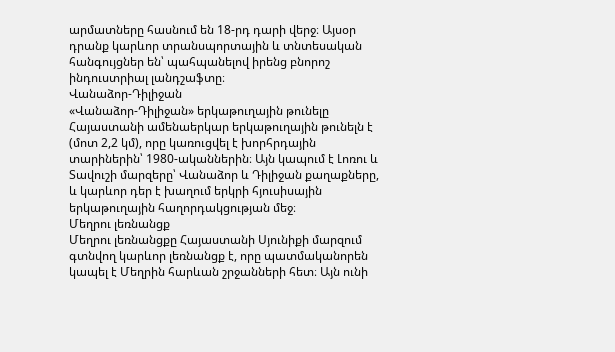արմատները հասնում են 18-րդ դարի վերջ։ Այսօր դրանք կարևոր տրանսպորտային և տնտեսական հանգույցներ են՝ պահպանելով իրենց բնորոշ ինդուստրիալ լանդշաֆտը։
Վանաձոր-Դիլիջան
«Վանաձոր-Դիլիջան» երկաթուղային թունելը Հայաստանի ամենաերկար երկաթուղային թունելն է (մոտ 2,2 կմ), որը կառուցվել է խորհրդային տարիներին՝ 1980-ականներին։ Այն կապում է Լոռու և Տավուշի մարզերը՝ Վանաձոր և Դիլիջան քաղաքները, և կարևոր դեր է խաղում երկրի հյուսիսային երկաթուղային հաղորդակցության մեջ։
Մեղրու լեռնանցք
Մեղրու լեռնանցքը Հայաստանի Սյունիքի մարզում գտնվող կարևոր լեռնանցք է, որը պատմականորեն կապել է Մեղրին հարևան շրջանների հետ։ Այն ունի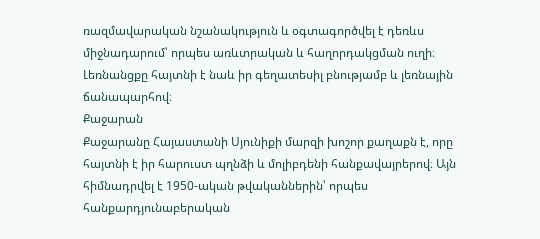ռազմավարական նշանակություն և օգտագործվել է դեռևս միջնադարում՝ որպես առևտրական և հաղորդակցման ուղի։ Լեռնանցքը հայտնի է նաև իր գեղատեսիլ բնությամբ և լեռնային ճանապարհով։
Քաջարան
Քաջարանը Հայաստանի Սյունիքի մարզի խոշոր քաղաքն է, որը հայտնի է իր հարուստ պղնձի և մոլիբդենի հանքավայրերով։ Այն հիմնադրվել է 1950-ական թվականներին՝ որպես հանքարդյունաբերական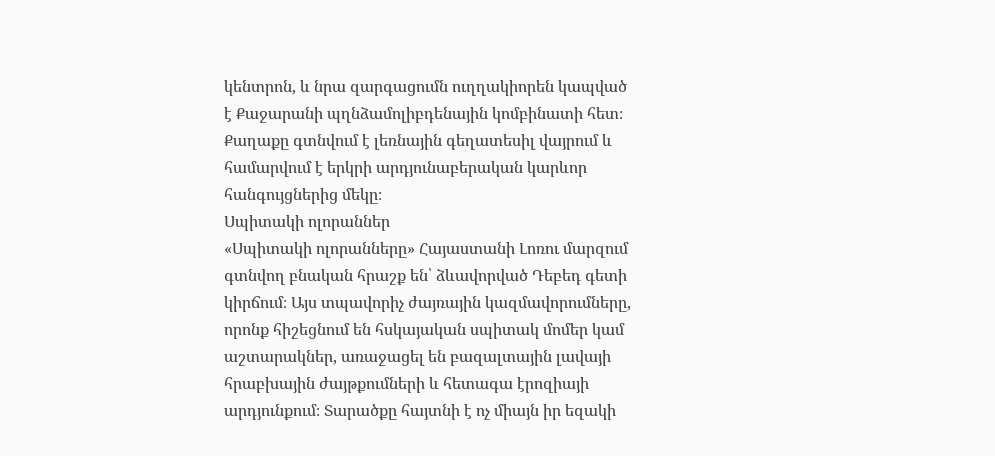կենտրոն, և նրա զարգացումն ուղղակիորեն կապված է Քաջարանի պղնձամոլիբդենային կոմբինատի հետ։ Քաղաքը գտնվում է լեռնային գեղատեսիլ վայրում և համարվում է երկրի արդյունաբերական կարևոր հանգույցներից մեկը։
Սպիտակի ոլորաններ
«Սպիտակի ոլորանները» Հայաստանի Լոռու մարզում գտնվող բնական հրաշք են՝ ձևավորված Դեբեդ գետի կիրճում։ Այս տպավորիչ ժայռային կազմավորումները, որոնք հիշեցնում են հսկայական սպիտակ մոմեր կամ աշտարակներ, առաջացել են բազալտային լավայի հրաբխային ժայթքումների և հետագա էրոզիայի արդյունքում։ Տարածքը հայտնի է ոչ միայն իր եզակի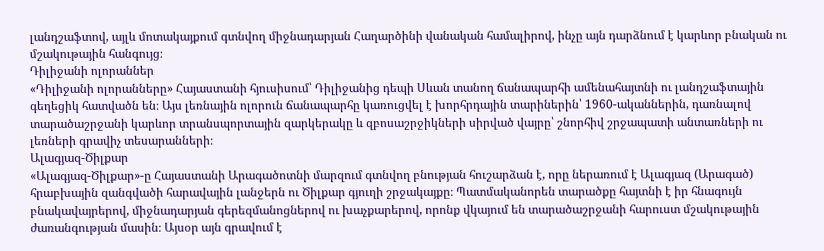լանդշաֆտով, այլև մոտակայքում գտնվող միջնադարյան Հաղարծինի վանական համալիրով, ինչը այն դարձնում է կարևոր բնական ու մշակութային հանգույց։
Դիլիջանի ոլորաններ
«Դիլիջանի ոլորանները» Հայաստանի հյուսիսում՝ Դիլիջանից դեպի Սևան տանող ճանապարհի ամենահայտնի ու լանդշաֆտային գեղեցիկ հատվածն են։ Այս լեռնային ոլորուն ճանապարհը կառուցվել է խորհրդային տարիներին՝ 1960-ականներին, դառնալով տարածաշրջանի կարևոր տրանսպորտային զարկերակը և զբոսաշրջիկների սիրված վայրը՝ շնորհիվ շրջապատի անտառների ու լեռների գրավիչ տեսարանների։
Ալագյազ-Ծիլքար
«Ալագյազ-Ծիլքար»-ը Հայաստանի Արագածոտնի մարզում գտնվող բնության հուշարձան է, որը ներառում է Ալագյազ (Արագած) հրաբխային զանգվածի հարավային լանջերն ու Ծիլքար գյուղի շրջակայքը։ Պատմականորեն տարածքը հայտնի է իր հնագույն բնակավայրերով, միջնադարյան գերեզմանոցներով ու խաչքարերով, որոնք վկայում են տարածաշրջանի հարուստ մշակութային ժառանգության մասին։ Այսօր այն գրավում է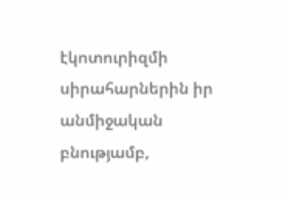էկոտուրիզմի սիրահարներին իր անմիջական բնությամբ,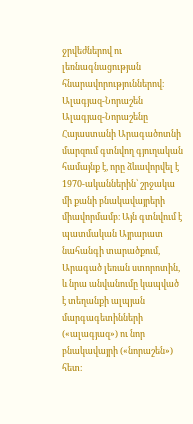ջրվեժներով ու լեռնագնացության հնարավորություններով։
Ալագյազ-Նորաշեն
Ալագյազ-Նորաշենը Հայաստանի Արագածոտնի մարզում գտնվող գյուղական համայնք է, որը ձևավորվել է 1970-ականներին՝ շրջակա մի քանի բնակավայրերի միավորմամբ։ Այն գտնվում է պատմական Այրարատ նահանգի տարածքում, Արագած լեռան ստորոտին, և նրա անվանումը կապված է տեղանքի ալպյան մարգագետինների («ալագյազ») ու նոր բնակավայրի («նորաշեն») հետ։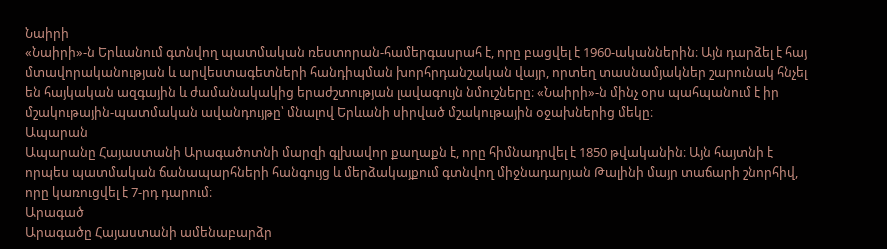Նաիրի
«Նաիրի»-ն Երևանում գտնվող պատմական ռեստորան-համերգասրահ է, որը բացվել է 1960-ականներին։ Այն դարձել է հայ մտավորականության և արվեստագետների հանդիպման խորհրդանշական վայր, որտեղ տասնամյակներ շարունակ հնչել են հայկական ազգային և ժամանակակից երաժշտության լավագույն նմուշները։ «Նաիրի»-ն մինչ օրս պահպանում է իր մշակութային-պատմական ավանդույթը՝ մնալով Երևանի սիրված մշակութային օջախներից մեկը։
Ապարան
Ապարանը Հայաստանի Արագածոտնի մարզի գլխավոր քաղաքն է, որը հիմնադրվել է 1850 թվականին։ Այն հայտնի է որպես պատմական ճանապարհների հանգույց և մերձակայքում գտնվող միջնադարյան Թալինի մայր տաճարի շնորհիվ, որը կառուցվել է 7-րդ դարում։
Արագած
Արագածը Հայաստանի ամենաբարձր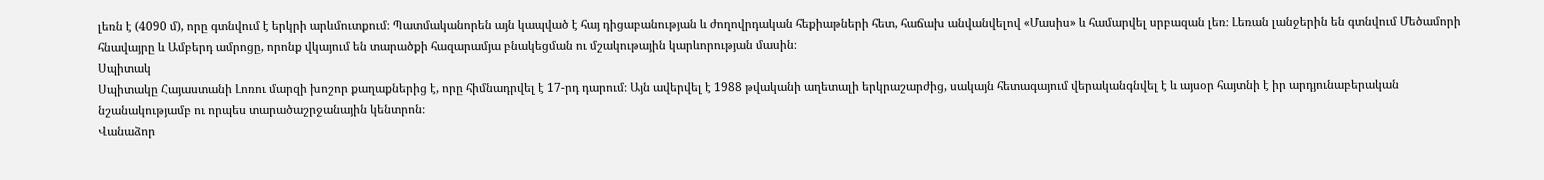լեռն է (4090 մ), որը գտնվում է երկրի արևմուտքում։ Պատմականորեն այն կապված է հայ դիցաբանության և ժողովրդական հեքիաթների հետ, հաճախ անվանվելով «Մասիս» և համարվել սրբազան լեռ։ Լեռան լանջերին են գտնվում Մեծամորի հնավայրը և Ամբերդ ամրոցը, որոնք վկայում են տարածքի հազարամյա բնակեցման ու մշակութային կարևորության մասին։
Սպիտակ
Սպիտակը Հայաստանի Լոռու մարզի խոշոր քաղաքներից է, որը հիմնադրվել է 17-րդ դարում։ Այն ավերվել է 1988 թվականի աղետալի երկրաշարժից, սակայն հետագայում վերականգնվել է և այսօր հայտնի է իր արդյունաբերական նշանակությամբ ու որպես տարածաշրջանային կենտրոն։
Վանաձոր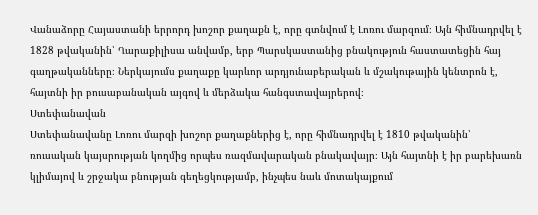Վանաձորը Հայաստանի երրորդ խոշոր քաղաքն է, որը գտնվում է Լոռու մարզում։ Այն հիմնադրվել է 1828 թվականին՝ Ղարաքիլիսա անվամբ, երբ Պարսկաստանից բնակություն հաստատեցին հայ գաղթականները։ Ներկայումս քաղաքը կարևոր արդյունաբերական և մշակութային կենտրոն է, հայտնի իր բուսաբանական այգով և մերձակա հանգստավայրերով։
Ստեփանավան
Ստեփանավանը Լոռու մարզի խոշոր քաղաքներից է, որը հիմնադրվել է 1810 թվականին՝ ռուսական կայսրության կողմից որպես ռազմավարական բնակավայր։ Այն հայտնի է իր բարեխառն կլիմայով և շրջակա բնության գեղեցկությամբ, ինչպես նաև մոտակայքում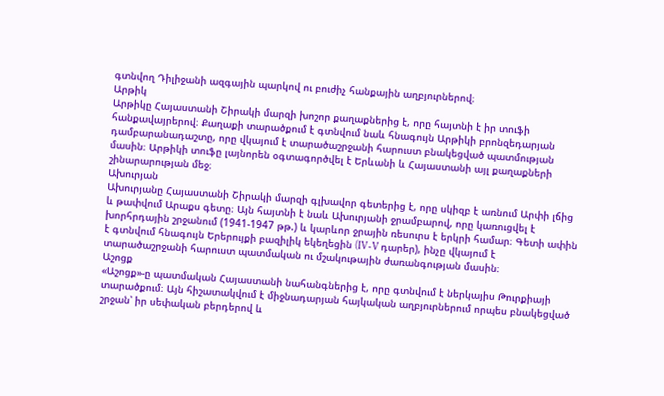գտնվող Դիլիջանի ազգային պարկով ու բուժիչ հանքային աղբյուրներով։
Արթիկ
Արթիկը Հայաստանի Շիրակի մարզի խոշոր քաղաքներից է, որը հայտնի է իր տուֆի հանքավայրերով։ Քաղաքի տարածքում է գտնվում նաև հնագույն Արթիկի բրոնզեդարյան դամբարանադաշտը, որը վկայում է տարածաշրջանի հարուստ բնակեցված պատմության մասին։ Արթիկի տուֆը լայնորեն օգտագործվել է Երևանի և Հայաստանի այլ քաղաքների շինարարության մեջ։
Ախուրյան
Ախուրյանը Հայաստանի Շիրակի մարզի գլխավոր գետերից է, որը սկիզբ է առնում Արփի լճից և թափվում Արաքս գետը։ Այն հայտնի է նաև Ախուրյանի ջրամբարով, որը կառուցվել է խորհրդային շրջանում (1941-1947 թթ.) և կարևոր ջրային ռեսուրս է երկրի համար։ Գետի ափին է գտնվում հնագույն Երերույքի բազիլիկ եկեղեցին (IV-V դարեր), ինչը վկայում է տարածաշրջանի հարուստ պատմական ու մշակութային ժառանգության մասին։
Աշոցք
«Աշոցք»-ը պատմական Հայաստանի նահանգներից է, որը գտնվում է ներկայիս Թուրքիայի տարածքում։ Այն հիշատակվում է միջնադարյան հայկական աղբյուրներում որպես բնակեցված շրջան՝ իր սեփական բերդերով և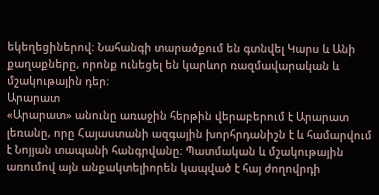եկեղեցիներով։ Նահանգի տարածքում են գտնվել Կարս և Անի քաղաքները, որոնք ունեցել են կարևոր ռազմավարական և մշակութային դեր։
Արարատ
«Արարատ» անունը առաջին հերթին վերաբերում է Արարատ լեռանը, որը Հայաստանի ազգային խորհրդանիշն է և համարվում է Նոյյան տապանի հանգրվանը։ Պատմական և մշակութային առումով այն անքակտելիորեն կապված է հայ ժողովրդի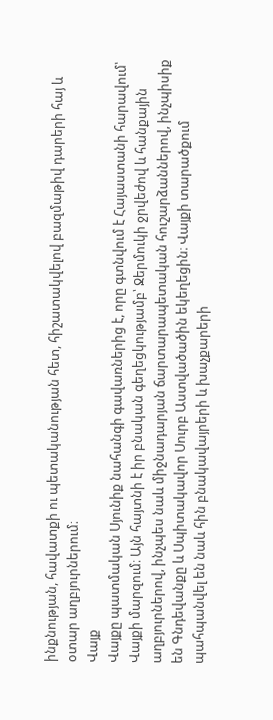ինքնության, հավատքի ու պետականության հետ, հիշատակվելով բազմաթիվ դարերի հայ և օտար աղբյուրներում։
Վայք
Վայքը պատմական Սյունիք նահանգի գավառներից է, որը գտնվում է Հայաստանի հարավում՝ Վայքի մարզում։ Այն հայտնի է իր բնական գեղեցկությամբ՝ Ջերմուկի ջրվեժով և հանքային աղբյուրներով, ինչպես նաև միջնադարյան ճարտարապետական հուշարձաններով, ինչպիսիք են Գնդեվանքը և Սպիտակավոր Սուրբ Աստվածածին եկեղեցին։ Վայքի տարածքում պահպանվել են նաև հին բնակավայրերի և խաչքարերի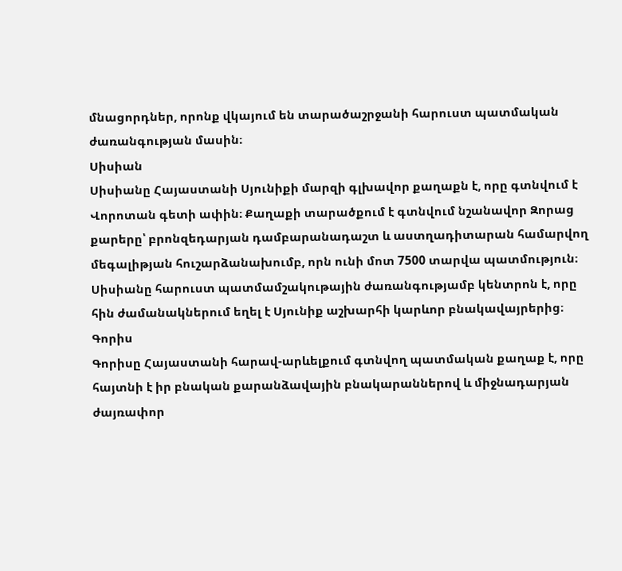մնացորդներ, որոնք վկայում են տարածաշրջանի հարուստ պատմական ժառանգության մասին։
Սիսիան
Սիսիանը Հայաստանի Սյունիքի մարզի գլխավոր քաղաքն է, որը գտնվում է Վորոտան գետի ափին։ Քաղաքի տարածքում է գտնվում նշանավոր Զորաց քարերը՝ բրոնզեդարյան դամբարանադաշտ և աստղադիտարան համարվող մեգալիթյան հուշարձանախումբ, որն ունի մոտ 7500 տարվա պատմություն։ Սիսիանը հարուստ պատմամշակութային ժառանգությամբ կենտրոն է, որը հին ժամանակներում եղել է Սյունիք աշխարհի կարևոր բնակավայրերից։
Գորիս
Գորիսը Հայաստանի հարավ-արևելքում գտնվող պատմական քաղաք է, որը հայտնի է իր բնական քարանձավային բնակարաններով և միջնադարյան ժայռափոր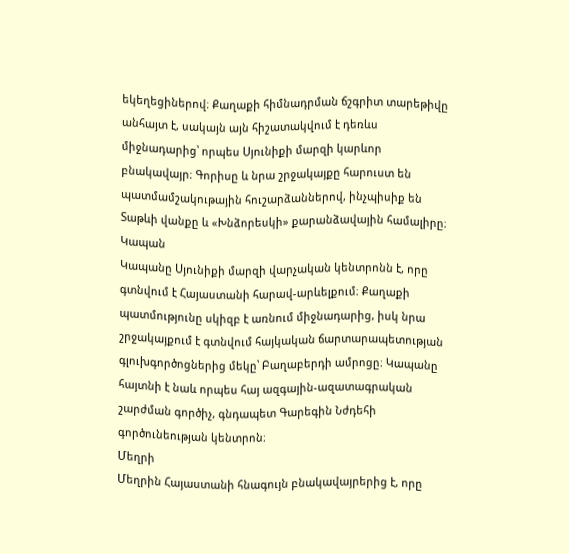եկեղեցիներով։ Քաղաքի հիմնադրման ճշգրիտ տարեթիվը անհայտ է, սակայն այն հիշատակվում է դեռևս միջնադարից՝ որպես Սյունիքի մարզի կարևոր բնակավայր։ Գորիսը և նրա շրջակայքը հարուստ են պատմամշակութային հուշարձաններով, ինչպիսիք են Տաթևի վանքը և «Խնձորեսկի» քարանձավային համալիրը։
Կապան
Կապանը Սյունիքի մարզի վարչական կենտրոնն է, որը գտնվում է Հայաստանի հարավ-արևելքում։ Քաղաքի պատմությունը սկիզբ է առնում միջնադարից, իսկ նրա շրջակայքում է գտնվում հայկական ճարտարապետության գլուխգործոցներից մեկը՝ Բաղաբերդի ամրոցը։ Կապանը հայտնի է նաև որպես հայ ազգային-ազատագրական շարժման գործիչ, գնդապետ Գարեգին Նժդեհի գործունեության կենտրոն։
Մեղրի
Մեղրին Հայաստանի հնագույն բնակավայրերից է, որը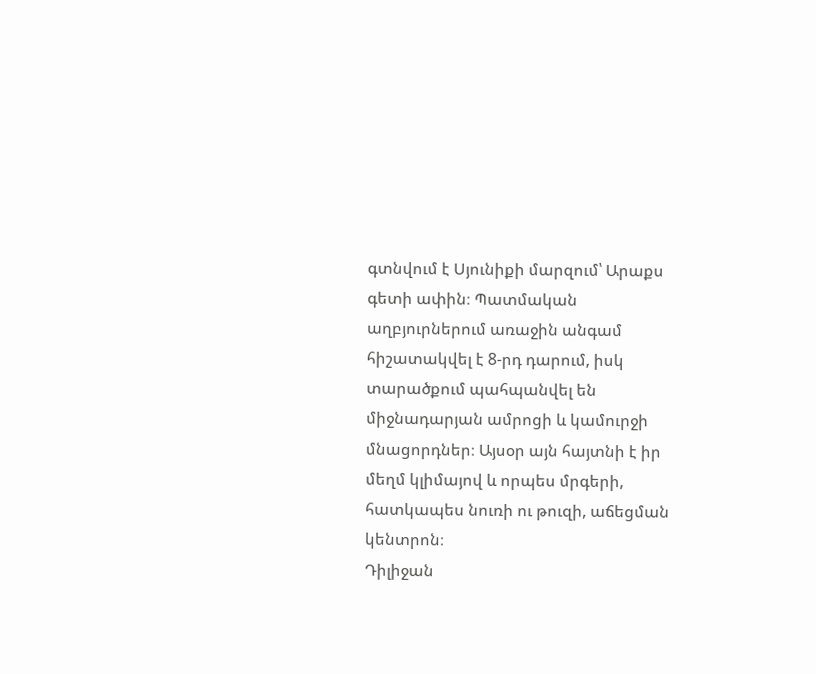գտնվում է Սյունիքի մարզում՝ Արաքս գետի ափին։ Պատմական աղբյուրներում առաջին անգամ հիշատակվել է 8-րդ դարում, իսկ տարածքում պահպանվել են միջնադարյան ամրոցի և կամուրջի մնացորդներ։ Այսօր այն հայտնի է իր մեղմ կլիմայով և որպես մրգերի, հատկապես նուռի ու թուզի, աճեցման կենտրոն։
Դիլիջան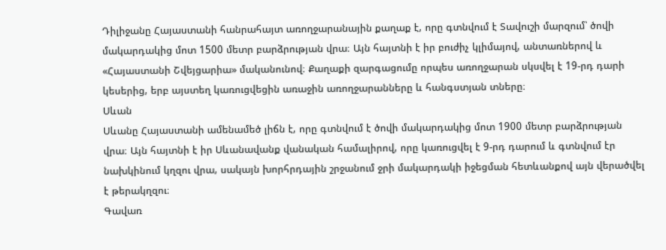Դիլիջանը Հայաստանի հանրահայտ առողջարանային քաղաք է, որը գտնվում է Տավուշի մարզում՝ ծովի մակարդակից մոտ 1500 մետր բարձրության վրա։ Այն հայտնի է իր բուժիչ կլիմայով, անտառներով և «Հայաստանի Շվեյցարիա» մականունով։ Քաղաքի զարգացումը որպես առողջարան սկսվել է 19-րդ դարի կեսերից, երբ այստեղ կառուցվեցին առաջին առողջարանները և հանգստյան տները։
Սևան
Սևանը Հայաստանի ամենամեծ լիճն է, որը գտնվում է ծովի մակարդակից մոտ 1900 մետր բարձրության վրա։ Այն հայտնի է իր Սևանավանք վանական համալիրով, որը կառուցվել է 9-րդ դարում և գտնվում էր նախկինում կղզու վրա, սակայն խորհրդային շրջանում ջրի մակարդակի իջեցման հետևանքով այն վերածվել է թերակղզու։
Գավառ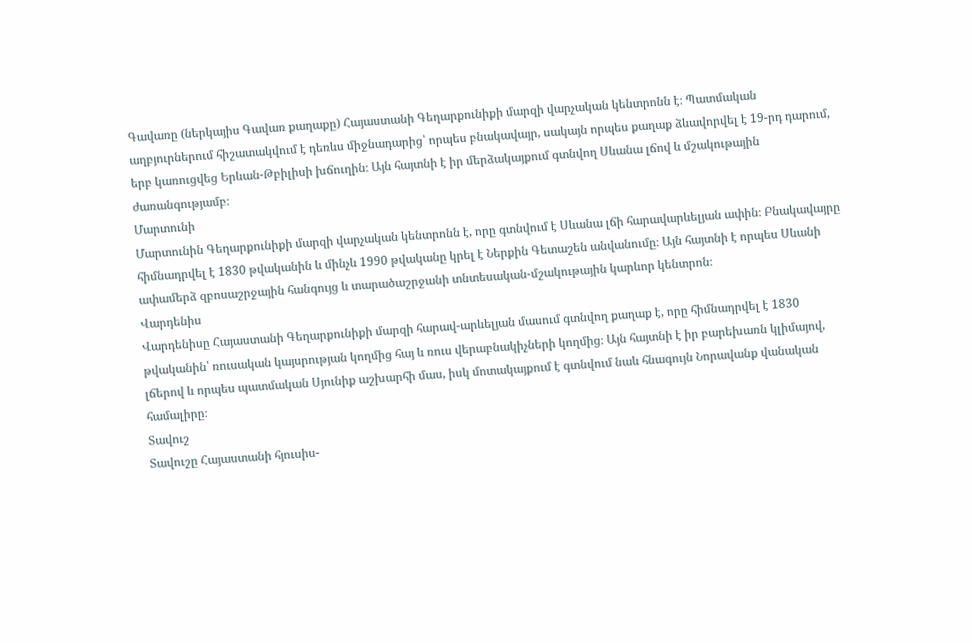Գավառը (ներկայիս Գավառ քաղաքը) Հայաստանի Գեղարքունիքի մարզի վարչական կենտրոնն է։ Պատմական աղբյուրներում հիշատակվում է դեռևս միջնադարից՝ որպես բնակավայր, սակայն որպես քաղաք ձևավորվել է 19-րդ դարում, երբ կառուցվեց Երևան-Թբիլիսի խճուղին։ Այն հայտնի է իր մերձակայքում գտնվող Սևանա լճով և մշակութային ժառանգությամբ։
Մարտունի
Մարտունին Գեղարքունիքի մարզի վարչական կենտրոնն է, որը գտնվում է Սևանա լճի հարավարևելյան ափին։ Բնակավայրը հիմնադրվել է 1830 թվականին և մինչև 1990 թվականը կրել է Ներքին Գետաշեն անվանումը։ Այն հայտնի է որպես Սևանի ափամերձ զբոսաշրջային հանգույց և տարածաշրջանի տնտեսական-մշակութային կարևոր կենտրոն։
Վարդենիս
Վարդենիսը Հայաստանի Գեղարքունիքի մարզի հարավ-արևելյան մասում գտնվող քաղաք է, որը հիմնադրվել է 1830 թվականին՝ ռուսական կայսրության կողմից հայ և ռուս վերաբնակիչների կողմից։ Այն հայտնի է իր բարեխառն կլիմայով, լճերով և որպես պատմական Սյունիք աշխարհի մաս, իսկ մոտակայքում է գտնվում նաև հնագույն Նորավանք վանական համալիրը։
Տավուշ
Տավուշը Հայաստանի հյուսիս-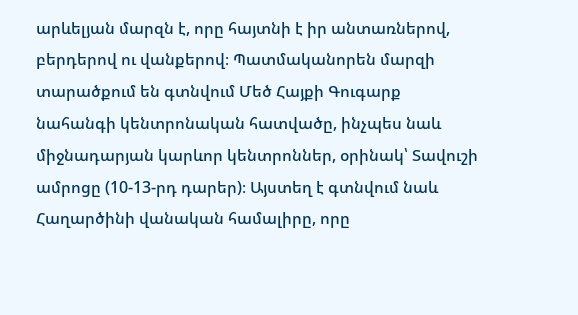արևելյան մարզն է, որը հայտնի է իր անտառներով, բերդերով ու վանքերով։ Պատմականորեն մարզի տարածքում են գտնվում Մեծ Հայքի Գուգարք նահանգի կենտրոնական հատվածը, ինչպես նաև միջնադարյան կարևոր կենտրոններ, օրինակ՝ Տավուշի ամրոցը (10-13-րդ դարեր)։ Այստեղ է գտնվում նաև Հաղարծինի վանական համալիրը, որը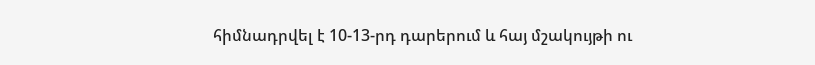հիմնադրվել է 10-13-րդ դարերում և հայ մշակույթի ու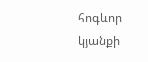հոգևոր կյանքի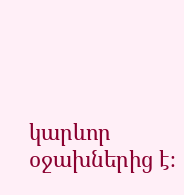կարևոր օջախներից է։